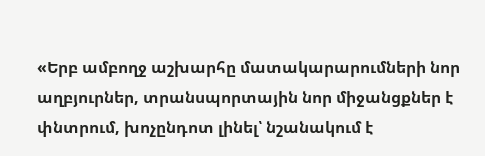«Երբ ամբողջ աշխարհը մատակարարումների նոր աղբյուրներ, տրանսպորտային նոր միջանցքներ է փնտրում, խոչընդոտ լինել՝ նշանակում է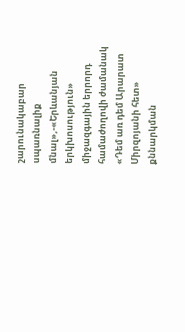շարունակաբար սպառնալիք մնալ»,-«Երևանյան երկխոսություն» միջազգային երրորդ համաժողովի ժամանակ «Դեմ առ դեմ Արարատ Միրզոյանի հետ» քննարկման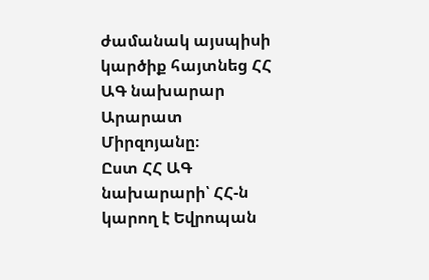ժամանակ այսպիսի կարծիք հայտնեց ՀՀ ԱԳ նախարար Արարատ Միրզոյանը։
Ըստ ՀՀ ԱԳ նախարարի՝ ՀՀ-ն կարող է Եվրոպան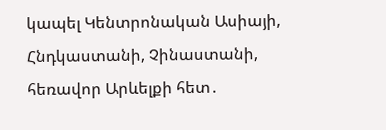կապել Կենտրոնական Ասիայի, Հնդկաստանի, Չինաստանի, հեռավոր Արևելքի հետ․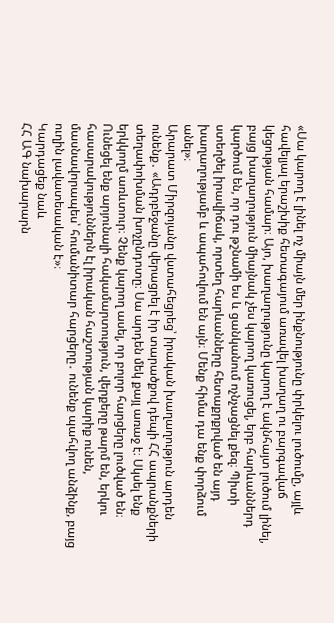«Սա կարող է լինել ոչ միայն մեր ինքնությունը փրկելու լուծումը, այլև հավելյալ երաշխիք հետագայում առավել խաղաղ ու բարգավաճ կեցության համար։ Այո, խաղաղությունը կարող է ակնհայտ լուծում լինել, բայց խաղաղություն միայնակ չես կարող կառուցել, երբ հարևաններդ կարծում են, որ դու թշնամի ես և ցանկանում ոչնչացնել քեզ։ Պիտի ստեղծել իրավիճակ, որտեղ հարևանները հետաքրքրված են այդ խաղաղությամբ և ապահովում են այն։ Մենք հիմա դա ենք փորձում անել»։
Արարատ Միրզոյանը վստահեցրեց՝ իրական խաղաղություն արդեն ունենք․ «Ադրբեջանը վերացրել է իր տարածքով դեպի ՀՀ ապրանքների տեղափոխման խոչընդոտը։ Սա արդեն մեկ քայլ առաջ է։ Սկսել ենք երկկողմ առևտուր։ Չենք կարող ասել, որ բոլոր հարցերը լուծված են։ Ունեցել ենք արյունալի հակամարտություն, վերքերը թարմ են, երկու հասարակություններն էլ իրական հաշտության կարիք ունեն, մասնավորապես՝ հումանիտար հարցերը․ ունենք պահվող անձինք, բայց ուղին լավատեսական է»։
Կարդացեք նաև
ՀՀ ԱԳ նախարարն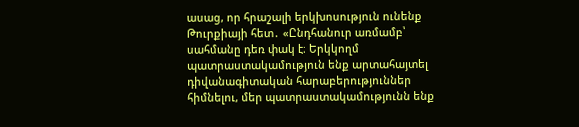ասաց, որ հրաշալի երկխոսություն ունենք Թուրքիայի հետ․ «Ընդհանուր առմամբ՝ սահմանը դեռ փակ է։ Երկկողմ պատրաստակամություն ենք արտահայտել դիվանագիտական հարաբերություններ հիմնելու, մեր պատրաստակամությունն ենք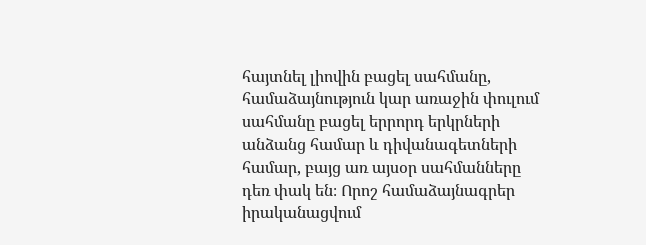հայտնել լիովին բացել սահմանը, համաձայնություն կար առաջին փուլում սահմանը բացել երրորդ երկրների անձանց համար և դիվանագետների համար, բայց առ այսօր սահմանները դեռ փակ են։ Որոշ համաձայնագրեր իրականացվում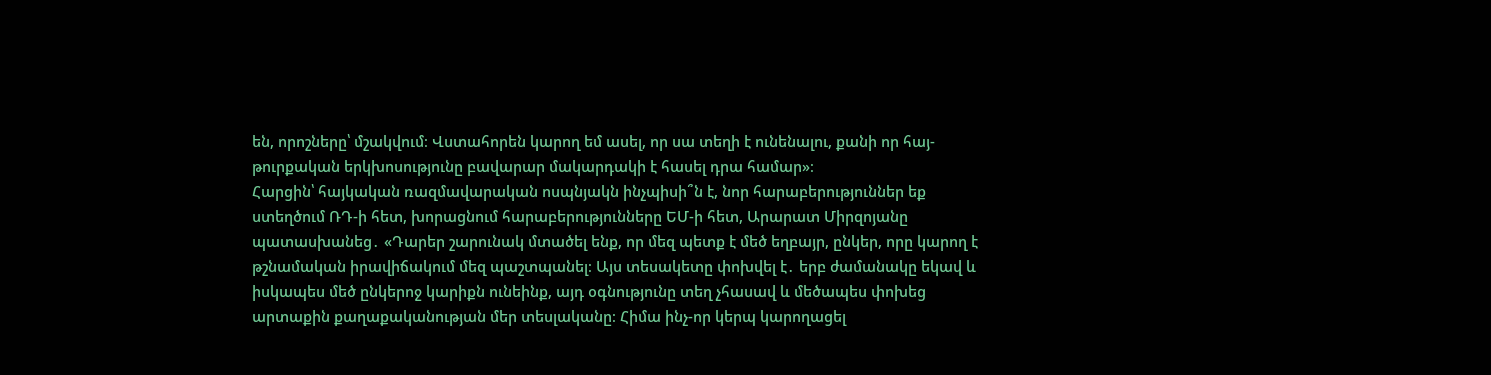են, որոշները՝ մշակվում։ Վստահորեն կարող եմ ասել, որ սա տեղի է ունենալու, քանի որ հայ-թուրքական երկխոսությունը բավարար մակարդակի է հասել դրա համար»։
Հարցին՝ հայկական ռազմավարական ոսպնյակն ինչպիսի՞ն է, նոր հարաբերություններ եք ստեղծում ՌԴ-ի հետ, խորացնում հարաբերությունները ԵՄ-ի հետ, Արարատ Միրզոյանը պատասխանեց․ «Դարեր շարունակ մտածել ենք, որ մեզ պետք է մեծ եղբայր, ընկեր, որը կարող է թշնամական իրավիճակում մեզ պաշտպանել։ Այս տեսակետը փոխվել է․ երբ ժամանակը եկավ և իսկապես մեծ ընկերոջ կարիքն ունեինք, այդ օգնությունը տեղ չհասավ և մեծապես փոխեց արտաքին քաղաքականության մեր տեսլականը։ Հիմա ինչ-որ կերպ կարողացել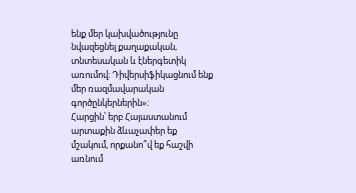ենք մեր կախվածությունը նվազեցնել քաղաքական, տնտեսական և էներգետիկ առումով։ Դիվերսիֆիկացնում ենք մեր ռազմավարական գործընկերներին»։
Հարցին՝ երբ Հայաստանում արտաքին ձևաչափեր եք մշակում, որքանո՞վ եք հաշվի առնում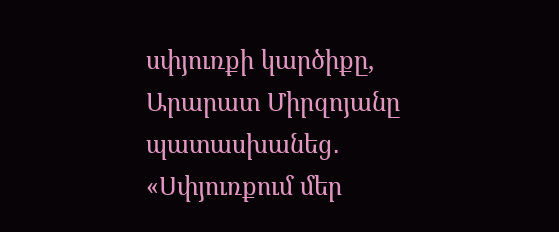սփյուռքի կարծիքը, Արարատ Միրզոյանը պատասխանեց․ «Սփյուռքում մեր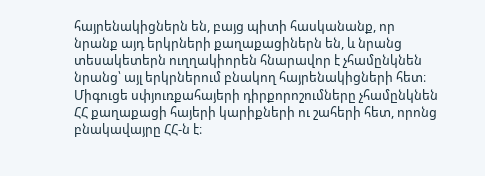հայրենակիցներն են, բայց պիտի հասկանանք, որ նրանք այդ երկրների քաղաքացիներն են, և նրանց տեսակետերն ուղղակիորեն հնարավոր է չհամընկնեն նրանց՝ այլ երկրներում բնակող հայրենակիցների հետ։ Միգուցե սփյուռքահայերի դիրքորոշումները չհամընկնեն ՀՀ քաղաքացի հայերի կարիքների ու շահերի հետ, որոնց բնակավայրը ՀՀ-ն է։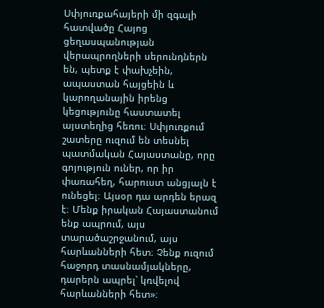Սփյուռքահայերի մի զգալի հատվածը Հայոց ցեղասպանության վերապրողների սերունդներն են, պետք է փախչեին, ապաստան հայցեին և կարողանային իրենց կեցությունը հաստատել այստեղից հեռու։ Սփյուռքում շատերը ուզում են տեսնել պատմական Հայաստանը, որը գոյություն ուներ, որ իր փառահեղ, հարուստ անցյալն է ունեցել։ Այսօր դա արդեն երազ է։ Մենք իրական Հայաստանում ենք ապրում, այս տարածաշրջանում, այս հարևանների հետ։ Չենք ուզում հաջորդ տասնամյակները, դարերն ապրել՝ կռվելով հարևանների հետ»։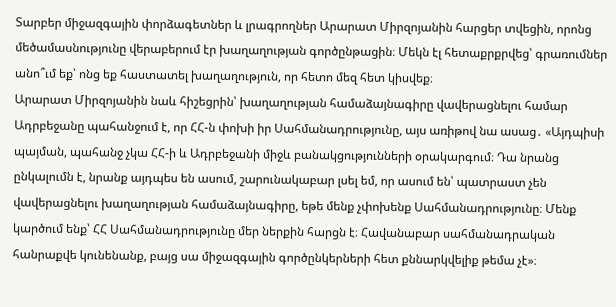Տարբեր միջազգային փորձագետներ և լրագրողներ Արարատ Միրզոյանին հարցեր տվեցին, որոնց մեծամասնությունը վերաբերում էր խաղաղության գործընթացին։ Մեկն էլ հետաքրքրվեց՝ գրառումներ անո՞ւմ եք՝ ոնց եք հաստատել խաղաղություն, որ հետո մեզ հետ կիսվեք։
Արարատ Միրզոյանին նաև հիշեցրին՝ խաղաղության համաձայնագիրը վավերացնելու համար Ադրբեջանը պահանջում է, որ ՀՀ-ն փոխի իր Սահմանադրությունը, այս առիթով նա ասաց․ «Այդպիսի պայման, պահանջ չկա ՀՀ-ի և Ադրբեջանի միջև բանակցությունների օրակարգում։ Դա նրանց ընկալումն է, նրանք այդպես են ասում, շարունակաբար լսել եմ, որ ասում են՝ պատրաստ չեն վավերացնելու խաղաղության համաձայնագիրը, եթե մենք չփոխենք Սահմանադրությունը։ Մենք կարծում ենք՝ ՀՀ Սահմանադրությունը մեր ներքին հարցն է։ Հավանաբար սահմանադրական հանրաքվե կունենանք, բայց սա միջազգային գործընկերների հետ քննարկվելիք թեմա չէ»։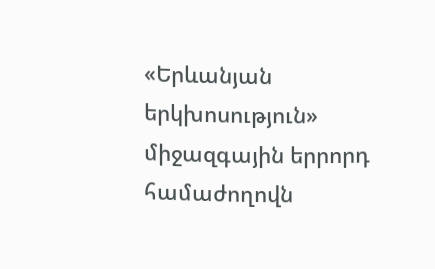«Երևանյան երկխոսություն» միջազգային երրորդ համաժողովն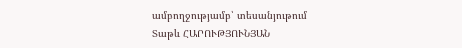ամբողջությամբ՝ տեսանյութում
Տաթև ՀԱՐՈՒԹՅՈՒՆՅԱՆ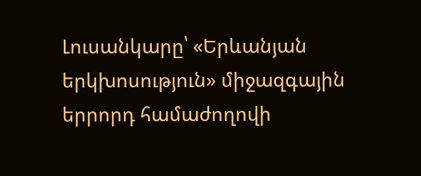Լուսանկարը՝ «Երևանյան երկխոսություն» միջազգային երրորդ համաժողովի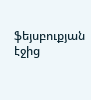ֆեյսբուքյան էջից